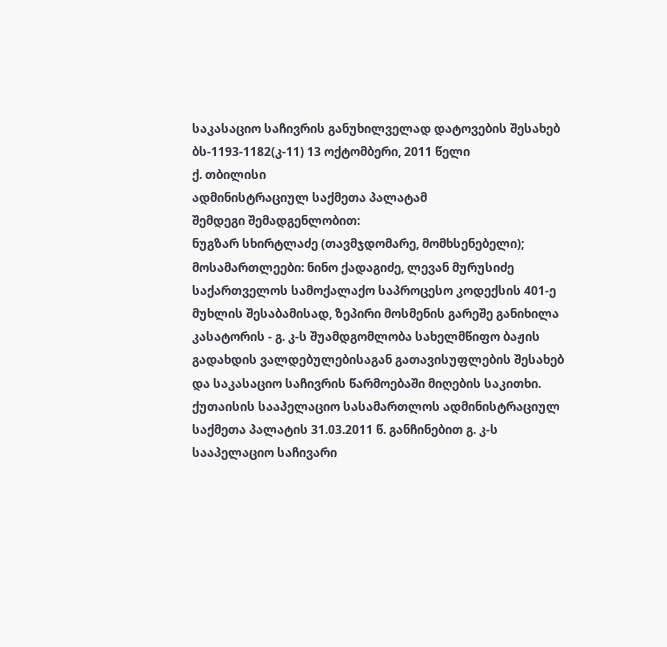საკასაციო საჩივრის განუხილველად დატოვების შესახებ
ბს-1193-1182(კ-11) 13 ოქტომბერი, 2011 წელი
ქ. თბილისი
ადმინისტრაციულ საქმეთა პალატამ
შემდეგი შემადგენლობით:
ნუგზარ სხირტლაძე (თავმჯდომარე, მომხსენებელი);
მოსამართლეები: ნინო ქადაგიძე, ლევან მურუსიძე
საქართველოს სამოქალაქო საპროცესო კოდექსის 401-ე მუხლის შესაბამისად, ზეპირი მოსმენის გარეშე განიხილა კასატორის - გ. კ-ს შუამდგომლობა სახელმწიფო ბაჟის გადახდის ვალდებულებისაგან გათავისუფლების შესახებ და საკასაციო საჩივრის წარმოებაში მიღების საკითხი.
ქუთაისის სააპელაციო სასამართლოს ადმინისტრაციულ საქმეთა პალატის 31.03.2011 წ. განჩინებით გ. კ-ს სააპელაციო საჩივარი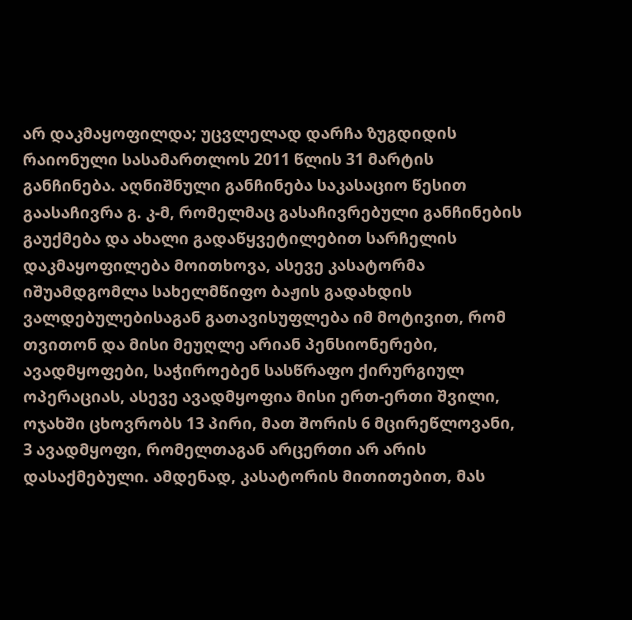არ დაკმაყოფილდა; უცვლელად დარჩა ზუგდიდის რაიონული სასამართლოს 2011 წლის 31 მარტის განჩინება. აღნიშნული განჩინება საკასაციო წესით გაასაჩივრა გ. კ-მ, რომელმაც გასაჩივრებული განჩინების გაუქმება და ახალი გადაწყვეტილებით სარჩელის დაკმაყოფილება მოითხოვა, ასევე კასატორმა იშუამდგომლა სახელმწიფო ბაჟის გადახდის ვალდებულებისაგან გათავისუფლება იმ მოტივით, რომ თვითონ და მისი მეუღლე არიან პენსიონერები, ავადმყოფები, საჭიროებენ სასწრაფო ქირურგიულ ოპერაციას, ასევე ავადმყოფია მისი ერთ-ერთი შვილი, ოჯახში ცხოვრობს 13 პირი, მათ შორის 6 მცირეწლოვანი, 3 ავადმყოფი, რომელთაგან არცერთი არ არის დასაქმებული. ამდენად, კასატორის მითითებით, მას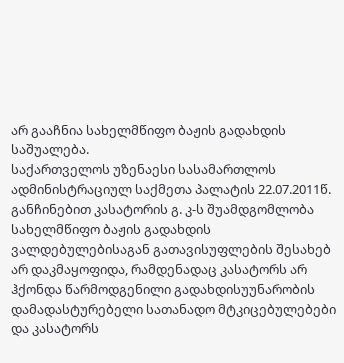არ გააჩნია სახელმწიფო ბაჟის გადახდის საშუალება.
საქართველოს უზენაესი სასამართლოს ადმინისტრაციულ საქმეთა პალატის 22.07.2011წ. განჩინებით კასატორის გ. კ-ს შუამდგომლობა სახელმწიფო ბაჟის გადახდის ვალდებულებისაგან გათავისუფლების შესახებ არ დაკმაყოფიდა, რამდენადაც კასატორს არ ჰქონდა წარმოდგენილი გადახდისუუნარობის დამადასტურებელი სათანადო მტკიცებულებები და კასატორს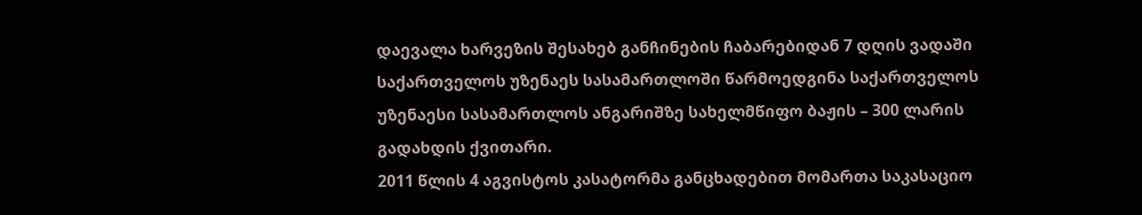დაევალა ხარვეზის შესახებ განჩინების ჩაბარებიდან 7 დღის ვადაში საქართველოს უზენაეს სასამართლოში წარმოედგინა საქართველოს უზენაესი სასამართლოს ანგარიშზე სახელმწიფო ბაჟის – 300 ლარის გადახდის ქვითარი.
2011 წლის 4 აგვისტოს კასატორმა განცხადებით მომართა საკასაციო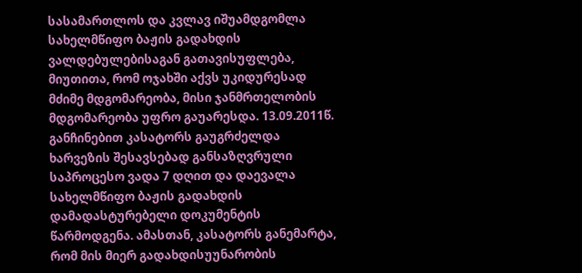სასამართლოს და კვლავ იშუამდგომლა სახელმწიფო ბაჟის გადახდის ვალდებულებისაგან გათავისუფლება, მიუთითა, რომ ოჯახში აქვს უკიდურესად მძიმე მდგომარეობა, მისი ჯანმრთელობის მდგომარეობა უფრო გაუარესდა. 13.09.2011წ. განჩინებით კასატორს გაუგრძელდა ხარვეზის შესავსებად განსაზღვრული საპროცესო ვადა 7 დღით და დაევალა სახელმწიფო ბაჟის გადახდის დამადასტურებელი დოკუმენტის წარმოდგენა. ამასთან, კასატორს განემარტა, რომ მის მიერ გადახდისუუნარობის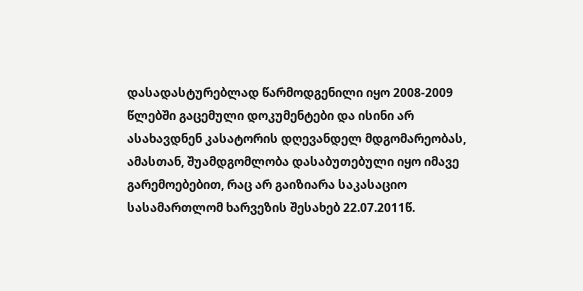დასადასტურებლად წარმოდგენილი იყო 2008-2009 წლებში გაცემული დოკუმენტები და ისინი არ ასახავდნენ კასატორის დღევანდელ მდგომარეობას, ამასთან, შუამდგომლობა დასაბუთებული იყო იმავე გარემოებებით, რაც არ გაიზიარა საკასაციო სასამართლომ ხარვეზის შესახებ 22.07.2011წ.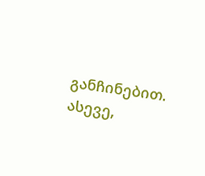განჩინებით. ასევე,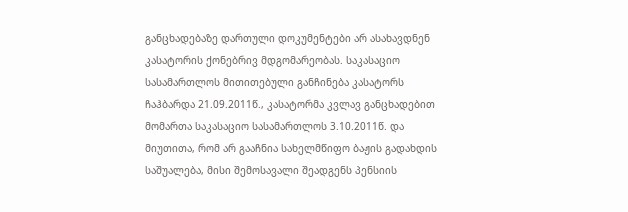განცხადებაზე დართული დოკუმენტები არ ასახავდნენ კასატორის ქონებრივ მდგომარეობას. საკასაციო სასამართლოს მითითებული განჩინება კასატორს ჩაჰბარდა 21.09.2011წ., კასატორმა კვლავ განცხადებით მომართა საკასაციო სასამართლოს 3.10.2011წ. და მიუთითა, რომ არ გააჩნია სახელმწიფო ბაჟის გადახდის საშუალება, მისი შემოსავალი შეადგენს პენსიის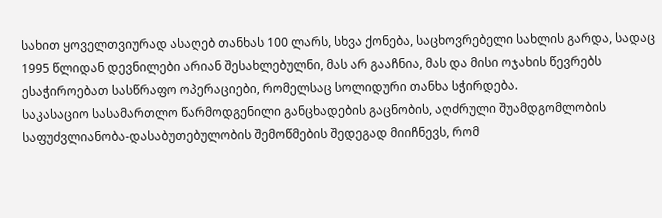სახით ყოველთვიურად ასაღებ თანხას 100 ლარს, სხვა ქონება, საცხოვრებელი სახლის გარდა, სადაც 1995 წლიდან დევნილები არიან შესახლებულნი, მას არ გააჩნია, მას და მისი ოჯახის წევრებს ესაჭიროებათ სასწრაფო ოპერაციები, რომელსაც სოლიდური თანხა სჭირდება.
საკასაციო სასამართლო წარმოდგენილი განცხადების გაცნობის, აღძრული შუამდგომლობის საფუძვლიანობა-დასაბუთებულობის შემოწმების შედეგად მიიჩნევს, რომ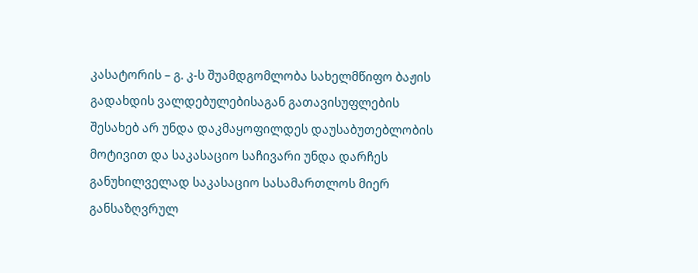კასატორის – გ. კ-ს შუამდგომლობა სახელმწიფო ბაჟის გადახდის ვალდებულებისაგან გათავისუფლების შესახებ არ უნდა დაკმაყოფილდეს დაუსაბუთებლობის მოტივით და საკასაციო საჩივარი უნდა დარჩეს განუხილველად საკასაციო სასამართლოს მიერ განსაზღვრულ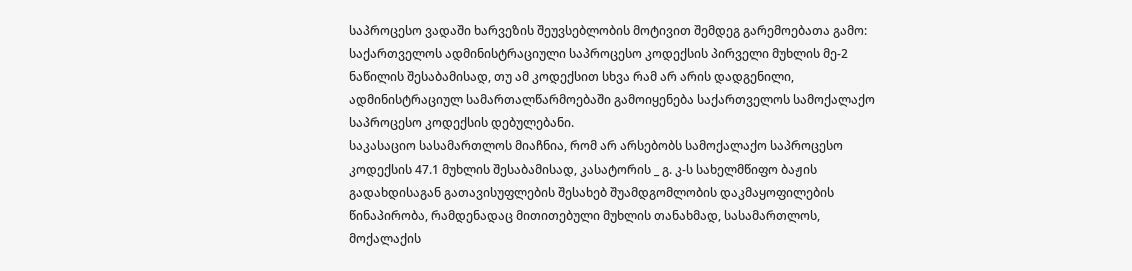საპროცესო ვადაში ხარვეზის შეუვსებლობის მოტივით შემდეგ გარემოებათა გამო:
საქართველოს ადმინისტრაციული საპროცესო კოდექსის პირველი მუხლის მე-2 ნაწილის შესაბამისად, თუ ამ კოდექსით სხვა რამ არ არის დადგენილი, ადმინისტრაციულ სამართალწარმოებაში გამოიყენება საქართველოს სამოქალაქო საპროცესო კოდექსის დებულებანი.
საკასაციო სასამართლოს მიაჩნია, რომ არ არსებობს სამოქალაქო საპროცესო კოდექსის 47.1 მუხლის შესაბამისად, კასატორის _ გ. კ-ს სახელმწიფო ბაჟის გადახდისაგან გათავისუფლების შესახებ შუამდგომლობის დაკმაყოფილების წინაპირობა, რამდენადაც მითითებული მუხლის თანახმად, სასამართლოს, მოქალაქის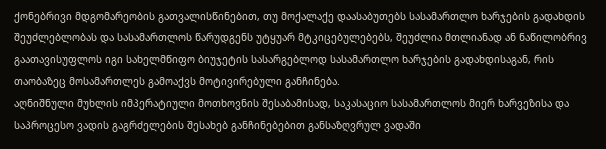ქონებრივი მდგომარეობის გათვალისწინებით, თუ მოქალაქე დაასაბუთებს სასამართლო ხარჯების გადახდის შეუძლებლობას და სასამართლოს წარუდგენს უტყუარ მტკიცებულებებს, შეუძლია მთლიანად ან ნაწილობრივ გაათავისუფლოს იგი სახელმწიფო ბიუჯეტის სასარგებლოდ სასამართლო ხარჯების გადახდისაგან, რის თაობაზეც მოსამართლეს გამოაქვს მოტივირებული განჩინება.
აღნიშნული მუხლის იმპერატიული მოთხოვნის შესაბამისად, საკასაციო სასამართლოს მიერ ხარვეზისა და საპროცესო ვადის გაგრძელების შესახებ განჩინებებით განსაზღვრულ ვადაში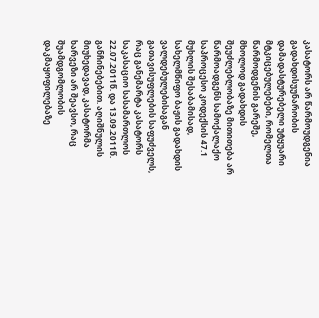კასატორს არ წარმოუდგენია გადახდისუუნარობის დამადასტურებელი უტყუარი მტკიცებულებები, რომელთა წარმოდგენის გარეშე, მხოლოდ გადახდის შეუძლებლობაზე მითითება არ წარმოადგენს სამოქალაქო საპროცესო კოდექსის 47.1 მუხლის შესაბამისად, სახელმწიფო ბაჟის გადახდის ვალდებულებისაგან გათავისუფლების საფუძველს, რაც განემარტა კასატორს საკასაციო სასამართლოს 22.07.2011წ. და 13.09.2011წ. განჩინებებით. აღიშნულის მიუხედავად, კასატორმა ხარვეზი არ შეავსო, რაც შუამდგომლობის დაკმაყოფილებაზე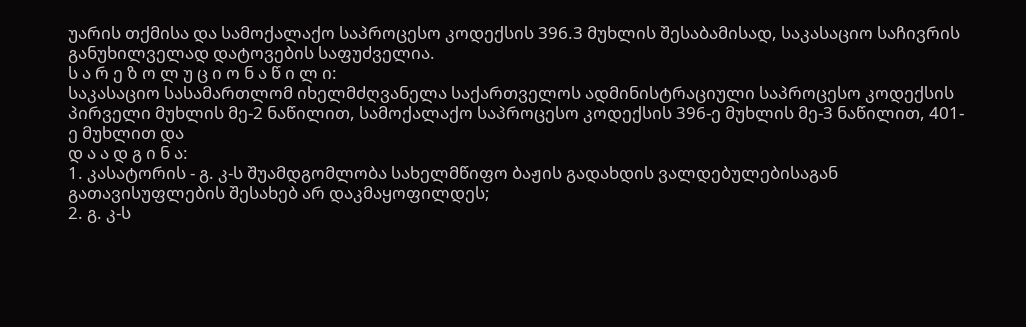უარის თქმისა და სამოქალაქო საპროცესო კოდექსის 396.3 მუხლის შესაბამისად, საკასაციო საჩივრის განუხილველად დატოვების საფუძველია.
ს ა რ ე ზ ო ლ უ ც ი ო ნ ა წ ი ლ ი:
საკასაციო სასამართლომ იხელმძღვანელა საქართველოს ადმინისტრაციული საპროცესო კოდექსის პირველი მუხლის მე-2 ნაწილით, სამოქალაქო საპროცესო კოდექსის 396-ე მუხლის მე-3 ნაწილით, 401-ე მუხლით და
დ ა ა დ გ ი ნ ა:
1. კასატორის - გ. კ-ს შუამდგომლობა სახელმწიფო ბაჟის გადახდის ვალდებულებისაგან გათავისუფლების შესახებ არ დაკმაყოფილდეს;
2. გ. კ-ს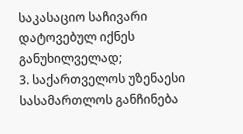საკასაციო საჩივარი დატოვებულ იქნეს განუხილველად;
3. საქართველოს უზენაესი სასამართლოს განჩინება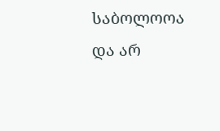საბოლოოა და არ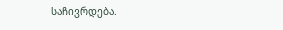საჩივრდება.